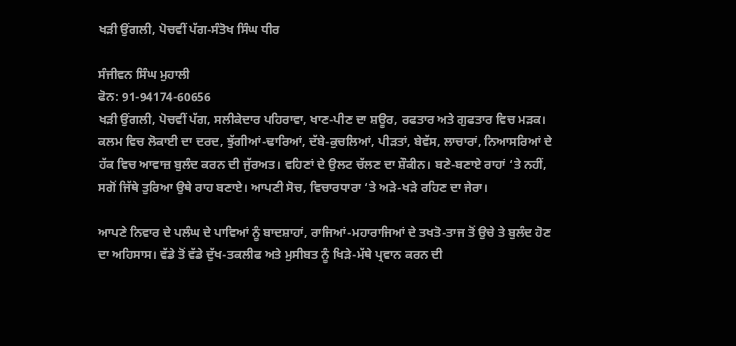ਖੜੀ ਉਂਗਲੀ, ਪੋਚਵੀਂ ਪੱਗ-ਸੰਤੋਖ ਸਿੰਘ ਧੀਰ

ਸੰਜੀਵਨ ਸਿੰਘ ਮੁਹਾਲੀ
ਫੋਨ: 91-94174-60656
ਖੜੀ ਉਂਗਲੀ, ਪੋਚਵੀਂ ਪੱਗ, ਸਲੀਕੇਦਾਰ ਪਹਿਰਾਵਾ, ਖਾਣ-ਪੀਣ ਦਾ ਸ਼ਊਰ, ਰਫਤਾਰ ਅਤੇ ਗੁਫਤਾਰ ਵਿਚ ਮੜਕ। ਕਲਮ ਵਿਚ ਲੋਕਾਈ ਦਾ ਦਰਦ, ਝੁੱਗੀਆਂ-ਢਾਰਿਆਂ, ਦੱਬੇ-ਕੁਚਲਿਆਂ, ਪੀੜਤਾਂ, ਬੇਵੱਸ, ਲਾਚਾਰਾਂ, ਨਿਆਸਰਿਆਂ ਦੇ ਹੱਕ ਵਿਚ ਆਵਾਜ਼ ਬੁਲੰਦ ਕਰਨ ਦੀ ਜੁੱਰਅਤ। ਵਹਿਣਾਂ ਦੇ ਉਲਟ ਚੱਲਣ ਦਾ ਸ਼ੌਕੀਨ। ਬਣੇ-ਬਣਾਏ ਰਾਹਾਂ ‘ਤੇ ਨਹੀਂ, ਸਗੋਂ ਜਿੱਥੇ ਤੁਰਿਆ ਉਥੇ ਰਾਹ ਬਣਾਏ। ਆਪਣੀ ਸੋਚ, ਵਿਚਾਰਧਾਰਾ ‘ਤੇ ਅੜੇ-ਖੜੇ ਰਹਿਣ ਦਾ ਜੇਰਾ।

ਆਪਣੇ ਨਿਵਾਰ ਦੇ ਪਲੰਘ ਦੇ ਪਾਵਿਆਂ ਨੂੰ ਬਾਦਸ਼ਾਹਾਂ, ਰਾਜਿਆਂ-ਮਹਾਰਾਜਿਆਂ ਦੇ ਤਖਤੋ-ਤਾਜ ਤੋਂ ਉਚੇ ਤੇ ਬੁਲੰਦ ਹੋਣ ਦਾ ਅਹਿਸਾਸ। ਵੱਡੇ ਤੋਂ ਵੱਡੇ ਦੁੱਖ-ਤਕਲੀਫ ਅਤੇ ਮੁਸੀਬਤ ਨੂੰ ਖਿੜੇ-ਮੱਥੇ ਪ੍ਰਵਾਨ ਕਰਨ ਦੀ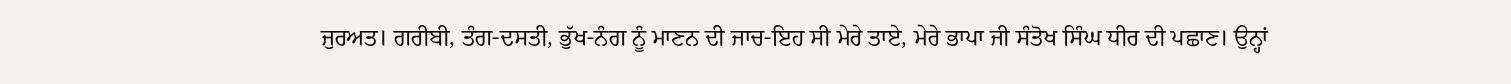ਜੁਰਅਤ। ਗਰੀਬੀ, ਤੰਗ-ਦਸਤੀ, ਭੁੱਖ-ਨੰਗ ਨੂੰ ਮਾਣਨ ਦੀ ਜਾਚ-ਇਹ ਸੀ ਮੇਰੇ ਤਾਏ, ਮੇਰੇ ਭਾਪਾ ਜੀ ਸੰਤੋਖ ਸਿੰਘ ਧੀਰ ਦੀ ਪਛਾਣ। ਉਨ੍ਹਾਂ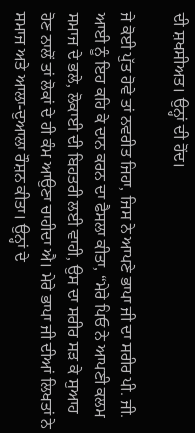ਦੀ ਸ਼ਖਸੀਅਤ। ਉਨ੍ਹਾਂ ਦੀ ਹੋਂਦ।

ਜੇ ਕੋਈ ਪੁੱਤ ਹੋਵੇ ਤਾਂ ਨਵਰੀਤ ਜਿਹਾ, ਜਿਸ ਨੇ ਆਪਣੇ ਭਾਪਾ ਜੀ ਦਾ ਸਰੀਰ ਪੀ. ਜੀ. ਆਈ ਨੂੰ ਇਹ ਕਹਿ ਕੇ ਦਾਨ ਕਰਨ ਦਾ ਫੈਸਲਾ ਕੀਤਾ, “ਮੇਰੇ ਪਿਓ ਨੇ ਆਪਣੀ ਕਲਮ ਸਮਾਜ ਦੇ ਭਲੇ, ਲੋਕਾਈ ਦੀ ਬਿਹਤਰੀ ਲਈ ਵਾਹੀ, ਉਸ ਦਾ ਸਰੀਰ ਸੜ ਕੇ ਸੁਆਹ ਹੋਣ ਨਾਲੋਂ ਤਾਂ ਲੋਕਾਂ ਦੇ ਹੀ ਕੰਮ ਆਉਣਾ ਚਾਹੀਦਾ ਐ। ਮੇਰੇ ਭਾਪਾ ਜੀ ਦੀਆਂ ਲਿਖਤਾਂ ਨੇ ਸਮਾਜ ਅਤੇ ਆਲਾ-ਦੁਆਲਾ ਰੌਸ਼ਨ ਕੀਤਾ। ਉਨ੍ਹਾਂ ਦੇ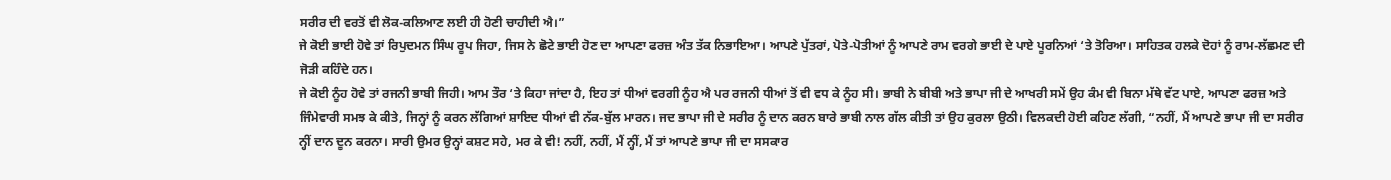ਸਰੀਰ ਦੀ ਵਰਤੋਂ ਵੀ ਲੋਕ-ਕਲਿਆਣ ਲਈ ਹੀ ਹੋਣੀ ਚਾਹੀਦੀ ਐ।”
ਜੇ ਕੋਈ ਭਾਈ ਹੋਵੇ ਤਾਂ ਰਿਪੁਦਮਨ ਸਿੰਘ ਰੂਪ ਜਿਹਾ, ਜਿਸ ਨੇ ਛੋਟੇ ਭਾਈ ਹੋਣ ਦਾ ਆਪਣਾ ਫਰਜ਼ ਅੰਤ ਤੱਕ ਨਿਭਾਇਆ। ਆਪਣੇ ਪੁੱਤਰਾਂ, ਪੋਤੇ-ਪੋਤੀਆਂ ਨੂੰ ਆਪਣੇ ਰਾਮ ਵਰਗੇ ਭਾਈ ਦੇ ਪਾਏ ਪੂਰਨਿਆਂ ‘ਤੇ ਤੋਰਿਆ। ਸਾਹਿਤਕ ਹਲਕੇ ਦੋਹਾਂ ਨੂੰ ਰਾਮ-ਲੱਛਮਣ ਦੀ ਜੋੜੀ ਕਹਿੰਦੇ ਹਨ।
ਜੇ ਕੋਈ ਨੂੰਹ ਹੋਵੇ ਤਾਂ ਰਜਨੀ ਭਾਬੀ ਜਿਹੀ। ਆਮ ਤੌਰ ‘ਤੇ ਕਿਹਾ ਜਾਂਦਾ ਹੈ, ਇਹ ਤਾਂ ਧੀਆਂ ਵਰਗੀ ਨੂੰਹ ਐ ਪਰ ਰਜਨੀ ਧੀਆਂ ਤੋਂ ਵੀ ਵਧ ਕੇ ਨੂੰਹ ਸੀ। ਭਾਬੀ ਨੇ ਬੀਬੀ ਅਤੇ ਭਾਪਾ ਜੀ ਦੇ ਆਖਰੀ ਸਮੇਂ ਉਹ ਕੰਮ ਵੀ ਬਿਨਾ ਮੱਥੇ ਵੱਟ ਪਾਏ, ਆਪਣਾ ਫਰਜ਼ ਅਤੇ ਜਿੰਮੇਵਾਰੀ ਸਮਝ ਕੇ ਕੀਤੇ, ਜਿਨ੍ਹਾਂ ਨੂੰ ਕਰਨ ਲੱਗਿਆਂ ਸ਼ਾਇਦ ਧੀਆਂ ਵੀ ਨੱਕ-ਬੁੱਲ ਮਾਰਨ। ਜਦ ਭਾਪਾ ਜੀ ਦੇ ਸਰੀਰ ਨੂੰ ਦਾਨ ਕਰਨ ਬਾਰੇ ਭਾਬੀ ਨਾਲ ਗੱਲ ਕੀਤੀ ਤਾਂ ਉਹ ਕੁਰਲਾ ਉਠੀ। ਵਿਲਕਦੀ ਹੋਈ ਕਹਿਣ ਲੱਗੀ, “ਨਹੀਂ, ਮੈਂ ਆਪਣੇ ਭਾਪਾ ਜੀ ਦਾ ਸਰੀਰ ਨ੍ਹੀਂ ਦਾਨ ਦੂਨ ਕਰਨਾ। ਸਾਰੀ ਉਮਰ ਉਨ੍ਹਾਂ ਕਸ਼ਟ ਸਹੇ, ਮਰ ਕੇ ਵੀ! ਨਹੀਂ, ਨਹੀਂ, ਮੈਂ ਨ੍ਹੀਂ, ਮੈਂ ਤਾਂ ਆਪਣੇ ਭਾਪਾ ਜੀ ਦਾ ਸਸਕਾਰ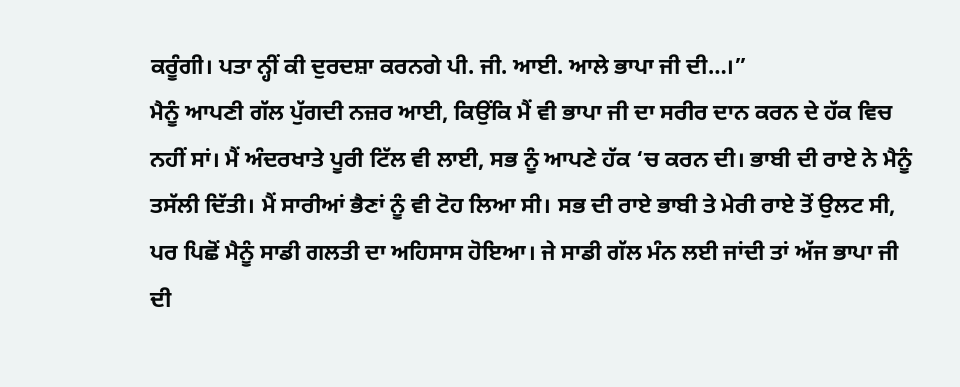ਕਰੂੰਗੀ। ਪਤਾ ਨ੍ਹੀਂ ਕੀ ਦੁਰਦਸ਼ਾ ਕਰਨਗੇ ਪੀ. ਜੀ. ਆਈ. ਆਲੇ ਭਾਪਾ ਜੀ ਦੀ…।”
ਮੈਨੂੰ ਆਪਣੀ ਗੱਲ ਪੁੱਗਦੀ ਨਜ਼ਰ ਆਈ, ਕਿਉਂਕਿ ਮੈਂ ਵੀ ਭਾਪਾ ਜੀ ਦਾ ਸਰੀਰ ਦਾਨ ਕਰਨ ਦੇ ਹੱਕ ਵਿਚ ਨਹੀਂ ਸਾਂ। ਮੈਂ ਅੰਦਰਖਾਤੇ ਪੂਰੀ ਟਿੱਲ ਵੀ ਲਾਈ, ਸਭ ਨੂੰ ਆਪਣੇ ਹੱਕ ‘ਚ ਕਰਨ ਦੀ। ਭਾਬੀ ਦੀ ਰਾਏ ਨੇ ਮੈਨੂੰ ਤਸੱਲੀ ਦਿੱਤੀ। ਮੈਂ ਸਾਰੀਆਂ ਭੈਣਾਂ ਨੂੰ ਵੀ ਟੋਹ ਲਿਆ ਸੀ। ਸਭ ਦੀ ਰਾਏ ਭਾਬੀ ਤੇ ਮੇਰੀ ਰਾਏ ਤੋਂ ਉਲਟ ਸੀ, ਪਰ ਪਿਛੋਂ ਮੈਨੂੰ ਸਾਡੀ ਗਲਤੀ ਦਾ ਅਹਿਸਾਸ ਹੋਇਆ। ਜੇ ਸਾਡੀ ਗੱਲ ਮੰਨ ਲਈ ਜਾਂਦੀ ਤਾਂ ਅੱਜ ਭਾਪਾ ਜੀ ਦੀ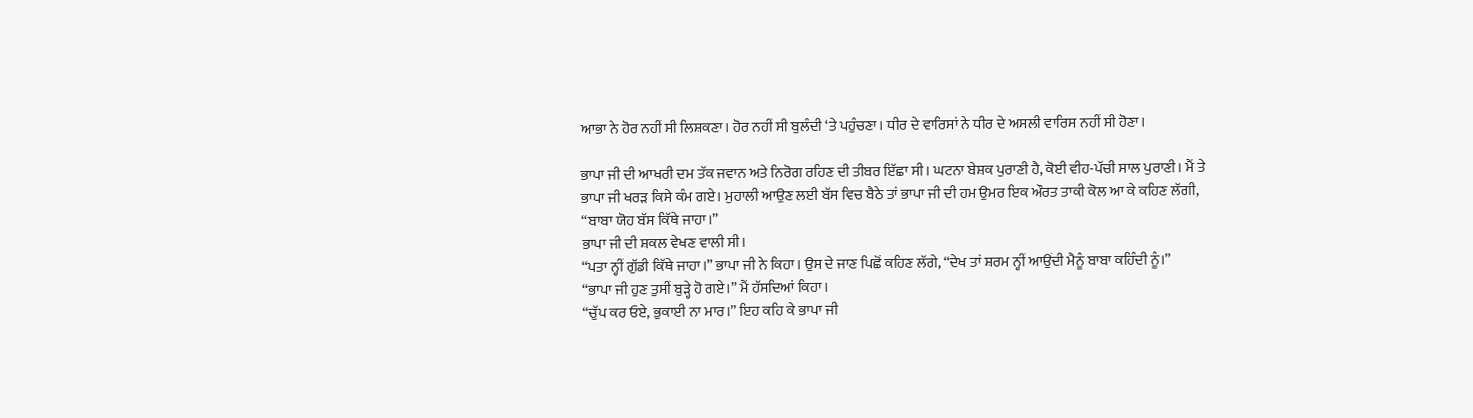ਆਭਾ ਨੇ ਹੋਰ ਨਹੀਂ ਸੀ ਲਿਸ਼ਕਣਾ। ਹੋਰ ਨਹੀਂ ਸੀ ਬੁਲੰਦੀ ‘ਤੇ ਪਹੁੰਚਣਾ। ਧੀਰ ਦੇ ਵਾਰਿਸਾਂ ਨੇ ਧੀਰ ਦੇ ਅਸਲੀ ਵਾਰਿਸ ਨਹੀਂ ਸੀ ਹੋਣਾ।

ਭਾਪਾ ਜੀ ਦੀ ਆਖਰੀ ਦਮ ਤੱਕ ਜਵਾਨ ਅਤੇ ਨਿਰੋਗ ਰਹਿਣ ਦੀ ਤੀਬਰ ਇੱਛਾ ਸੀ। ਘਟਨਾ ਬੇਸ਼ਕ ਪੁਰਾਣੀ ਹੈ, ਕੋਈ ਵੀਹ-ਪੱਚੀ ਸਾਲ ਪੁਰਾਣੀ। ਮੈਂ ਤੇ ਭਾਪਾ ਜੀ ਖਰੜ ਕਿਸੇ ਕੰਮ ਗਏ। ਮੁਹਾਲੀ ਆਉਣ ਲਈ ਬੱਸ ਵਿਚ ਬੈਠੇ ਤਾਂ ਭਾਪਾ ਜੀ ਦੀ ਹਮ ਉਮਰ ਇਕ ਔਰਤ ਤਾਕੀ ਕੋਲ ਆ ਕੇ ਕਹਿਣ ਲੱਗੀ, “ਬਾਬਾ ਯੋਹ ਬੱਸ ਕਿੱਥੇ ਜਾਹਾ।”
ਭਾਪਾ ਜੀ ਦੀ ਸ਼ਕਲ ਵੇਖਣ ਵਾਲੀ ਸੀ।
“ਪਤਾ ਨ੍ਹੀਂ ਗੁੱਡੀ ਕਿੱਥੇ ਜਾਹਾ।” ਭਾਪਾ ਜੀ ਨੇ ਕਿਹਾ। ਉਸ ਦੇ ਜਾਣ ਪਿਛੋਂ ਕਹਿਣ ਲੱਗੇ, “ਦੇਖ ਤਾਂ ਸ਼ਰਮ ਨ੍ਹੀਂ ਆਉਂਦੀ ਮੈਨੂੰ ਬਾਬਾ ਕਹਿੰਦੀ ਨੂੰ।”
“ਭਾਪਾ ਜੀ ਹੁਣ ਤੁਸੀਂ ਬੁੜ੍ਹੇ ਹੋ ਗਏ।” ਮੈਂ ਹੱਸਦਿਆਂ ਕਿਹਾ।
“ਚੁੱਪ ਕਰ ਓਏ, ਭੁਕਾਈ ਨਾ ਮਾਰ।” ਇਹ ਕਹਿ ਕੇ ਭਾਪਾ ਜੀ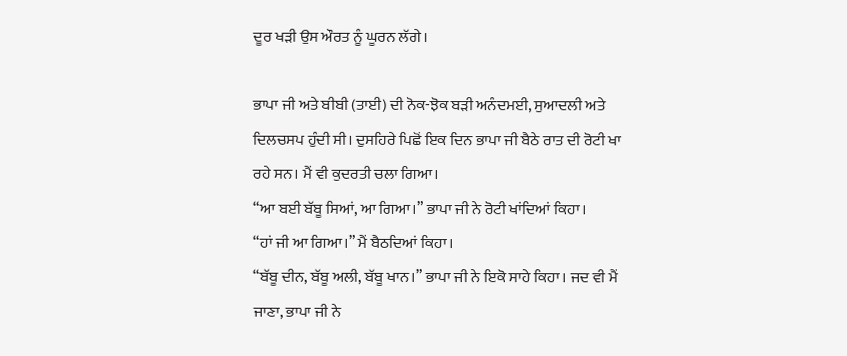ਦੂਰ ਖੜੀ ਉਸ ਔਰਤ ਨੂੰ ਘੂਰਨ ਲੱਗੇ।

ਭਾਪਾ ਜੀ ਅਤੇ ਬੀਬੀ (ਤਾਈ) ਦੀ ਨੋਕ-ਝੋਕ ਬੜੀ ਅਨੰਦਮਈ, ਸੁਆਦਲੀ ਅਤੇ ਦਿਲਚਸਪ ਹੁੰਦੀ ਸੀ। ਦੁਸਹਿਰੇ ਪਿਛੋਂ ਇਕ ਦਿਨ ਭਾਪਾ ਜੀ ਬੈਠੇ ਰਾਤ ਦੀ ਰੋਟੀ ਖਾ ਰਹੇ ਸਨ। ਮੈਂ ਵੀ ਕੁਦਰਤੀ ਚਲਾ ਗਿਆ।
“ਆ ਬਈ ਬੱਬੂ ਸਿਆਂ, ਆ ਗਿਆ।” ਭਾਪਾ ਜੀ ਨੇ ਰੋਟੀ ਖਾਂਦਿਆਂ ਕਿਹਾ।
“ਹਾਂ ਜੀ ਆ ਗਿਆ।” ਮੈਂ ਬੈਠਦਿਆਂ ਕਿਹਾ।
“ਬੱਬੂ ਦੀਨ, ਬੱਬੂ ਅਲੀ, ਬੱਬੂ ਖਾਨ।” ਭਾਪਾ ਜੀ ਨੇ ਇਕੋ ਸਾਹੇ ਕਿਹਾ। ਜਦ ਵੀ ਮੈਂ ਜਾਣਾ, ਭਾਪਾ ਜੀ ਨੇ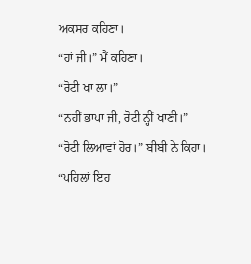ਅਕਸਰ ਕਹਿਣਾ।
“ਹਾਂ ਜੀ।” ਮੈਂ ਕਹਿਣਾ।
“ਰੋਟੀ ਖਾ ਲਾ।”
“ਨਹੀਂ ਭਾਪਾ ਜੀ, ਰੋਟੀ ਨ੍ਹੀਂ ਖਾਣੀ।”
“ਰੋਟੀ ਲਿਆਵਾਂ ਹੋਰ।” ਬੀਬੀ ਨੇ ਕਿਹਾ।
“ਪਹਿਲਾਂ ਇਹ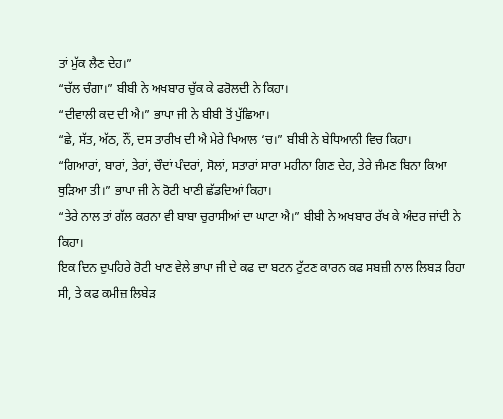ਤਾਂ ਮੁੱਕ ਲੈਣ ਦੇਹ।”
“ਚੱਲ ਚੰਗਾ।” ਬੀਬੀ ਨੇ ਅਖਬਾਰ ਚੁੱਕ ਕੇ ਫਰੋਲਦੀ ਨੇ ਕਿਹਾ।
“ਦੀਵਾਲੀ ਕਦ ਦੀ ਐ।” ਭਾਪਾ ਜੀ ਨੇ ਬੀਬੀ ਤੋਂ ਪੁੱਛਿਆ।
“ਛੇ, ਸੱਤ, ਅੱਠ, ਨੌਂ, ਦਸ ਤਾਰੀਖ ਦੀ ਐ ਮੇਰੇ ਖਿਆਲ ‘ਚ।” ਬੀਬੀ ਨੇ ਬੇਧਿਆਨੀ ਵਿਚ ਕਿਹਾ।
“ਗਿਆਰਾਂ, ਬਾਰਾਂ, ਤੇਰਾਂ, ਚੌਦਾਂ ਪੰਦਰਾਂ, ਸੋਲਾਂ, ਸਤਾਰਾਂ ਸਾਰਾ ਮਹੀਨਾ ਗਿਣ ਦੇਹ, ਤੇਰੇ ਜੰਮਣ ਬਿਨਾ ਕਿਆ ਥੁੜਿਆ ਤੀ।” ਭਾਪਾ ਜੀ ਨੇ ਰੋਟੀ ਖਾਣੀ ਛੱਡਦਿਆਂ ਕਿਹਾ।
“ਤੇਰੇ ਨਾਲ ਤਾਂ ਗੱਲ ਕਰਨਾ ਵੀ ਬਾਬਾ ਚੁਰਾਸੀਆਂ ਦਾ ਘਾਟਾ ਐ।” ਬੀਬੀ ਨੇ ਅਖਬਾਰ ਰੱਖ ਕੇ ਅੰਦਰ ਜਾਂਦੀ ਨੇ ਕਿਹਾ।
ਇਕ ਦਿਨ ਦੁਪਹਿਰੇ ਰੋਟੀ ਖਾਣ ਵੇਲੇ ਭਾਪਾ ਜੀ ਦੇ ਕਫ ਦਾ ਬਟਨ ਟੁੱਟਣ ਕਾਰਨ ਕਫ ਸਬਜ਼ੀ ਨਾਲ ਲਿਬੜ ਰਿਹਾ ਸੀ, ਤੇ ਕਫ ਕਮੀਜ਼ ਲਿਬੇੜ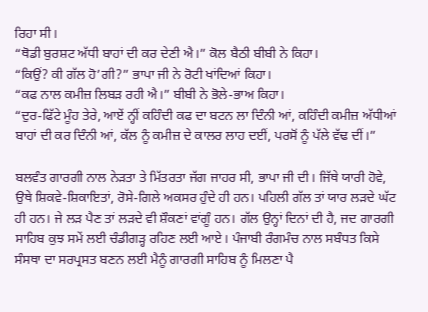ਰਿਹਾ ਸੀ।
“ਥੋਡੀ ਬੁਰਸ਼ਟ ਅੱਧੀ ਬਾਹਾਂ ਦੀ ਕਰ ਦੇਣੀ ਐ।” ਕੋਲ ਬੈਠੀ ਬੀਬੀ ਨੇ ਕਿਹਾ।
“ਕਿਉਂ? ਕੀ ਗੱਲ ਹੋ’ਗੀ?” ਭਾਪਾ ਜੀ ਨੇ ਰੋਟੀ ਖਾਂਦਿਆਂ ਕਿਹਾ।
“ਕਫ ਨਾਲ ਕਮੀਜ਼ ਲਿਬੜ ਰਹੀ ਐ।” ਬੀਬੀ ਨੇ ਭੋਲੇ-ਭਾਅ ਕਿਹਾ।
“ਦੁਰ-ਫਿੱਟੇ ਮੂੰਹ ਤੇਰੇ, ਆਏਂ ਨ੍ਹੀਂ ਕਹਿੰਦੀ ਕਫ ਦਾ ਬਟਨ ਲਾ ਦਿੰਨੀ ਆਂ, ਕਹਿੰਦੀ ਕਮੀਜ਼ ਅੱਧੀਆਂ ਬਾਹਾਂ ਦੀ ਕਰ ਦਿੰਨੀ ਆਂ, ਕੱਲ ਨੂੰ ਕਮੀਜ਼ ਦੇ ਕਾਲਰ ਲਾਹ ਦਈਂ, ਪਰਸੋਂ ਨੂੰ ਪੱਲੇ ਵੱਢ ਦੀਂ।”

ਬਲਵੰਤ ਗਾਰਗੀ ਨਾਲ ਨੇੜਤਾ ਤੇ ਮਿੱਤਰਤਾ ਜੱਗ ਜਾਹਰ ਸੀ, ਭਾਪਾ ਜੀ ਦੀ। ਜਿੱਥੇ ਯਾਰੀ ਹੋਵੇ, ਉਥੇ ਸ਼ਿਕਵੇ-ਸ਼ਿਕਾਇਤਾਂ, ਰੋਸੇ-ਗਿਲੇ ਅਕਸਰ ਹੁੰਦੇ ਹੀ ਹਨ। ਪਹਿਲੀ ਗੱਲ ਤਾਂ ਯਾਰ ਲੜਦੇ ਘੱਟ ਹੀ ਹਨ। ਜੇ ਲੜ ਪੈਣ ਤਾਂ ਲੜਦੇ ਵੀ ਸ਼ੌਕਣਾਂ ਵਾਂਗੂੰ ਹਨ। ਗੱਲ ਉਨ੍ਹਾਂ ਦਿਨਾਂ ਦੀ ਹੈ, ਜਦ ਗਾਰਗੀ ਸਾਹਿਬ ਕੁਝ ਸਮੇਂ ਲਈ ਚੰਡੀਗੜ੍ਹ ਰਹਿਣ ਲਈ ਆਏ। ਪੰਜਾਬੀ ਰੰਗਮੰਚ ਨਾਲ ਸਬੰਧਤ ਕਿਸੇ ਸੰਸਥਾ ਦਾ ਸਰਪ੍ਰਸਤ ਬਣਨ ਲਈ ਮੈਨੂੰ ਗਾਰਗੀ ਸਾਹਿਬ ਨੂੰ ਮਿਲਣਾ ਪੈ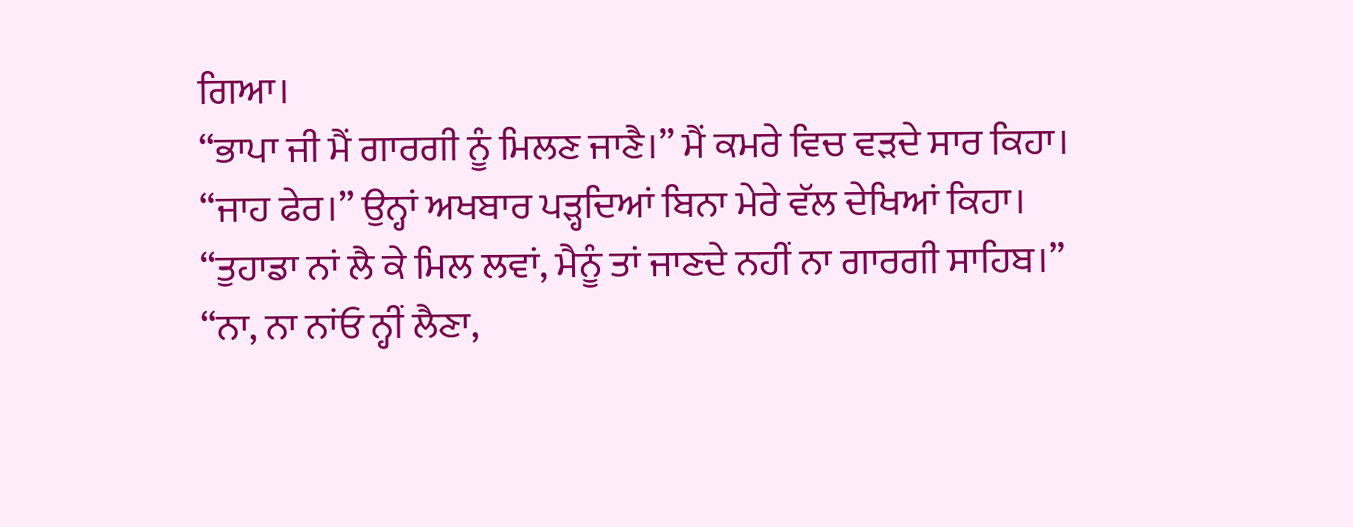ਗਿਆ।
“ਭਾਪਾ ਜੀ ਮੈਂ ਗਾਰਗੀ ਨੂੰ ਮਿਲਣ ਜਾਣੈ।” ਮੈਂ ਕਮਰੇ ਵਿਚ ਵੜਦੇ ਸਾਰ ਕਿਹਾ।
“ਜਾਹ ਫੇਰ।” ਉਨ੍ਹਾਂ ਅਖਬਾਰ ਪੜ੍ਹਦਿਆਂ ਬਿਨਾ ਮੇਰੇ ਵੱਲ ਦੇਖਿਆਂ ਕਿਹਾ।
“ਤੁਹਾਡਾ ਨਾਂ ਲੈ ਕੇ ਮਿਲ ਲਵਾਂ, ਮੈਨੂੰ ਤਾਂ ਜਾਣਦੇ ਨਹੀਂ ਨਾ ਗਾਰਗੀ ਸਾਹਿਬ।”
“ਨਾ, ਨਾ ਨਾਂਓ ਨ੍ਹੀਂ ਲੈਣਾ,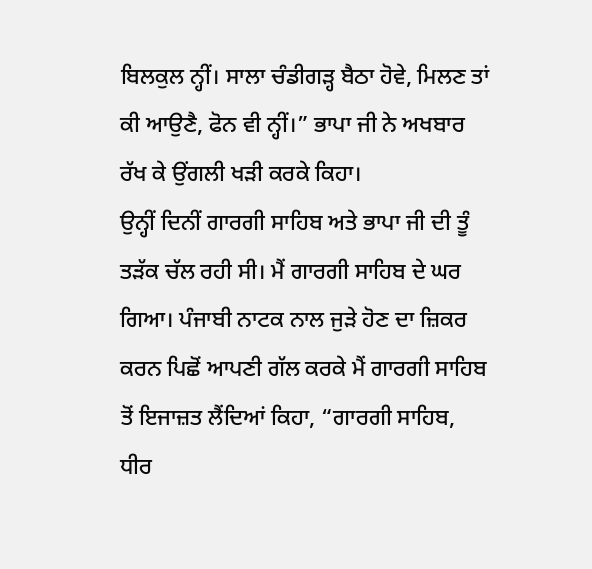ਬਿਲਕੁਲ ਨ੍ਹੀਂ। ਸਾਲਾ ਚੰਡੀਗੜ੍ਹ ਬੈਠਾ ਹੋਵੇ, ਮਿਲਣ ਤਾਂ ਕੀ ਆਉਣੈ, ਫੋਨ ਵੀ ਨ੍ਹੀਂ।” ਭਾਪਾ ਜੀ ਨੇ ਅਖਬਾਰ ਰੱਖ ਕੇ ਉਂਗਲੀ ਖੜੀ ਕਰਕੇ ਕਿਹਾ।
ਉਨ੍ਹੀਂ ਦਿਨੀਂ ਗਾਰਗੀ ਸਾਹਿਬ ਅਤੇ ਭਾਪਾ ਜੀ ਦੀ ਤੂੰ ਤੜੱਕ ਚੱਲ ਰਹੀ ਸੀ। ਮੈਂ ਗਾਰਗੀ ਸਾਹਿਬ ਦੇ ਘਰ ਗਿਆ। ਪੰਜਾਬੀ ਨਾਟਕ ਨਾਲ ਜੁੜੇ ਹੋਣ ਦਾ ਜ਼ਿਕਰ ਕਰਨ ਪਿਛੋਂ ਆਪਣੀ ਗੱਲ ਕਰਕੇ ਮੈਂ ਗਾਰਗੀ ਸਾਹਿਬ ਤੋਂ ਇਜਾਜ਼ਤ ਲੈਂਦਿਆਂ ਕਿਹਾ, “ਗਾਰਗੀ ਸਾਹਿਬ, ਧੀਰ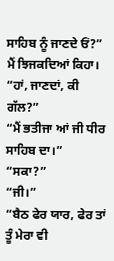ਸਾਹਿਬ ਨੂੰ ਜਾਣਦੇ ਓਂ?” ਮੈਂ ਝਿਜਕਦਿਆਂ ਕਿਹਾ।
“ਹਾਂ, ਜਾਣਦਾਂ, ਕੀ ਗੱਲ?”
“ਮੈਂ ਭਤੀਜਾ ਆਂ ਜੀ ਧੀਰ ਸਾਹਿਬ ਦਾ।”
“ਸਕਾ?”
“ਜੀ।”
“ਬੈਠ ਫੇਰ ਯਾਰ, ਫੇਰ ਤਾਂ ਤੂੰ ਮੇਰਾ ਵੀ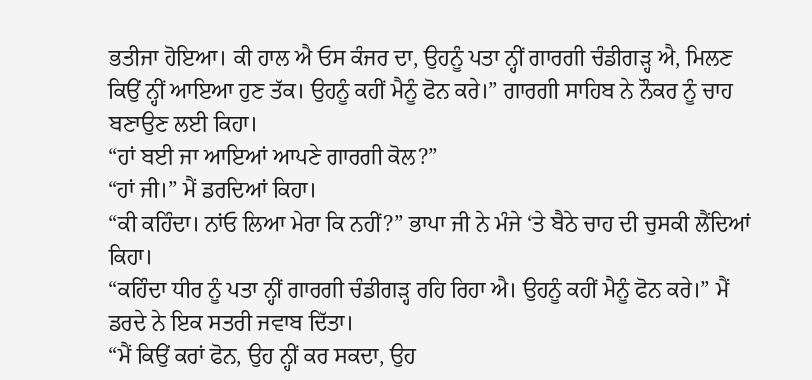ਭਤੀਜਾ ਹੋਇਆ। ਕੀ ਹਾਲ ਐ ਓਸ ਕੰਜਰ ਦਾ, ਉਹਨੂੰ ਪਤਾ ਨ੍ਹੀਂ ਗਾਰਗੀ ਚੰਡੀਗੜ੍ਹ ਐ, ਮਿਲਣ ਕਿਉਂ ਨ੍ਹੀਂ ਆਇਆ ਹੁਣ ਤੱਕ। ਉਹਨੂੰ ਕਹੀਂ ਮੈਨੂੰ ਫੋਨ ਕਰੇ।” ਗਾਰਗੀ ਸਾਹਿਬ ਨੇ ਨੌਕਰ ਨੂੰ ਚਾਹ ਬਣਾਉਣ ਲਈ ਕਿਹਾ।
“ਹਾਂ ਬਈ ਜਾ ਆਇਆਂ ਆਪਣੇ ਗਾਰਗੀ ਕੋਲ?”
“ਹਾਂ ਜੀ।” ਮੈਂ ਡਰਦਿਆਂ ਕਿਹਾ।
“ਕੀ ਕਹਿੰਦਾ। ਨਾਂਓ ਲਿਆ ਮੇਰਾ ਕਿ ਨਹੀਂ?” ਭਾਪਾ ਜੀ ਨੇ ਮੰਜੇ ‘ਤੇ ਬੈਠੇ ਚਾਹ ਦੀ ਚੁਸਕੀ ਲੈਂਦਿਆਂ ਕਿਹਾ।
“ਕਹਿੰਦਾ ਧੀਰ ਨੂੰ ਪਤਾ ਨ੍ਹੀਂ ਗਾਰਗੀ ਚੰਡੀਗੜ੍ਹ ਰਹਿ ਰਿਹਾ ਐ। ਉਹਨੂੰ ਕਹੀਂ ਮੈਨੂੰ ਫੋਨ ਕਰੇ।” ਮੈਂ ਡਰਦੇ ਨੇ ਇਕ ਸਤਰੀ ਜਵਾਬ ਦਿੱਤਾ।
“ਮੈਂ ਕਿਉਂ ਕਰਾਂ ਫੋਨ, ਉਹ ਨ੍ਹੀਂ ਕਰ ਸਕਦਾ, ਉਹ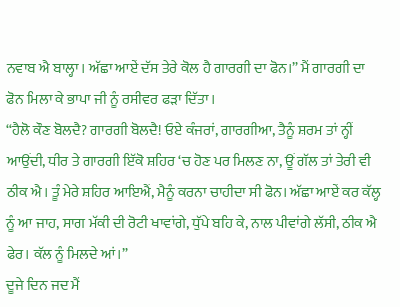ਨਵਾਬ ਐ ਬਾਲ੍ਹਾ। ਅੱਛਾ ਆਏਂ ਦੱਸ ਤੇਰੇ ਕੋਲ ਹੈ ਗਾਰਗੀ ਦਾ ਫੋਨ।” ਮੈਂ ਗਾਰਗੀ ਦਾ ਫੋਨ ਮਿਲਾ ਕੇ ਭਾਪਾ ਜੀ ਨੂੰ ਰਸੀਵਰ ਫੜਾ ਦਿੱਤਾ।
“ਹੈਲੋ ਕੌਣ ਬੋਲਦੈ? ਗਾਰਗੀ ਬੋਲਦੈ! ਓਏ ਕੰਜਰਾਂ, ਗਾਰਗੀਆ, ਤੈਨੂੰ ਸ਼ਰਮ ਤਾਂ ਨ੍ਹੀਂ ਆਉਂਦੀ, ਧੀਰ ਤੇ ਗਾਰਗੀ ਇੱਕੋ ਸ਼ਹਿਰ ‘ਚ ਹੋਣ ਪਰ ਮਿਲਣ ਨਾ, ਊਂ ਗੱਲ ਤਾਂ ਤੇਰੀ ਵੀ ਠੀਕ ਐ। ਤੂੰ ਮੇਰੇ ਸ਼ਹਿਰ ਆਇਐਂ, ਮੈਨੂੰ ਕਰਨਾ ਚਾਹੀਦਾ ਸੀ ਫੋਨ। ਅੱਛਾ ਆਏਂ ਕਰ ਕੱਲ੍ਹ ਨੂੰ ਆ ਜਾਹ, ਸਾਗ ਮੱਕੀ ਦੀ ਰੋਟੀ ਖਾਵਾਂਗੇ, ਧੁੱਪੇ ਬਹਿ ਕੇ, ਨਾਲ ਪੀਵਾਂਗੇ ਲੱਸੀ, ਠੀਕ ਐ ਫੇਰ। ਕੱਲ ਨੂੰ ਮਿਲਦੇ ਆਂ।”
ਦੂਜੇ ਦਿਨ ਜਦ ਮੈਂ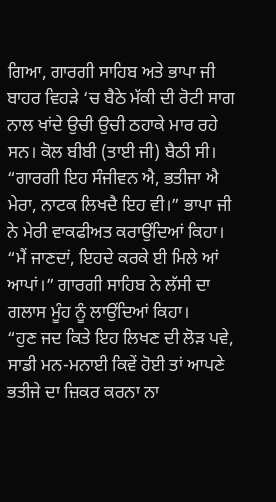ਗਿਆ, ਗਾਰਗੀ ਸਾਹਿਬ ਅਤੇ ਭਾਪਾ ਜੀ ਬਾਹਰ ਵਿਹੜੇ ‘ਚ ਬੈਠੇ ਮੱਕੀ ਦੀ ਰੋਟੀ ਸਾਗ ਨਾਲ ਖਾਂਦੇ ਉਚੀ ਉਚੀ ਠਹਾਕੇ ਮਾਰ ਰਹੇ ਸਨ। ਕੋਲ ਬੀਬੀ (ਤਾਈ ਜੀ) ਬੈਠੀ ਸੀ।
“ਗਾਰਗੀ ਇਹ ਸੰਜੀਵਨ ਐ, ਭਤੀਜਾ ਐ ਮੇਰਾ, ਨਾਟਕ ਲਿਖਦੈ ਇਹ ਵੀ।” ਭਾਪਾ ਜੀ ਨੇ ਮੇਰੀ ਵਾਕਫੀਅਤ ਕਰਾਉਂਦਿਆਂ ਕਿਹਾ।
“ਮੈਂ ਜਾਣਦਾਂ, ਇਹਦੇ ਕਰਕੇ ਈ ਮਿਲੇ ਆਂ ਆਪਾਂ।” ਗਾਰਗੀ ਸਾਹਿਬ ਨੇ ਲੱਸੀ ਦਾ ਗਲਾਸ ਮੂੰਹ ਨੂੰ ਲਾਉਂਦਿਆਂ ਕਿਹਾ।
“ਹੁਣ ਜਦ ਕਿਤੇ ਇਹ ਲਿਖਣ ਦੀ ਲੋੜ ਪਵੇ, ਸਾਡੀ ਮਨ-ਮਨਾਈ ਕਿਵੇਂ ਹੋਈ ਤਾਂ ਆਪਣੇ ਭਤੀਜੇ ਦਾ ਜ਼ਿਕਰ ਕਰਨਾ ਨਾ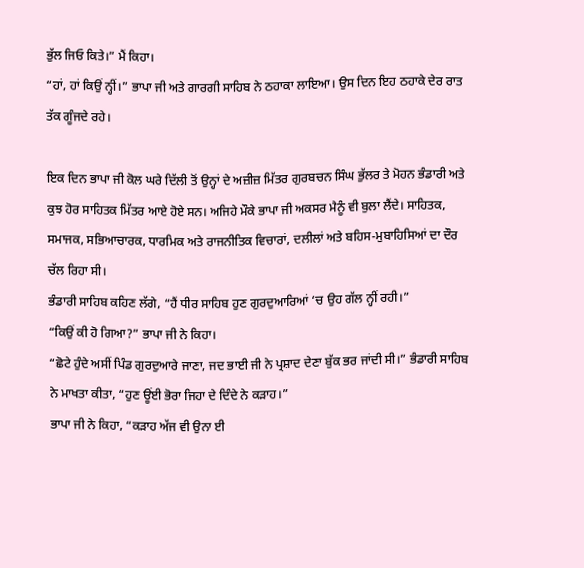ਭੁੱਲ ਜਿਓ ਕਿਤੇ।” ਮੈਂ ਕਿਹਾ।
“ਹਾਂ, ਹਾਂ ਕਿਉਂ ਨ੍ਹੀਂ।” ਭਾਪਾ ਜੀ ਅਤੇ ਗਾਰਗੀ ਸਾਹਿਬ ਨੇ ਠਹਾਕਾ ਲਾਇਆ। ਉਸ ਦਿਨ ਇਹ ਠਹਾਕੇ ਦੇਰ ਰਾਤ ਤੱਕ ਗੂੰਜਦੇ ਰਹੇ।

ਇਕ ਦਿਨ ਭਾਪਾ ਜੀ ਕੋਲ ਘਰੇ ਦਿੱਲੀ ਤੋਂ ਉਨ੍ਹਾਂ ਦੇ ਅਜ਼ੀਜ਼ ਮਿੱਤਰ ਗੁਰਬਚਨ ਸਿੰਘ ਭੁੱਲਰ ਤੇ ਮੋਹਨ ਭੰਡਾਰੀ ਅਤੇ ਕੁਝ ਹੋਰ ਸਾਹਿਤਕ ਮਿੱਤਰ ਆਏ ਹੋਏ ਸਨ। ਅਜਿਹੇ ਮੌਕੇ ਭਾਪਾ ਜੀ ਅਕਸਰ ਮੈਨੂੰ ਵੀ ਬੁਲਾ ਲੈਂਦੇ। ਸਾਹਿਤਕ, ਸਮਾਜਕ, ਸਭਿਆਚਾਰਕ, ਧਾਰਮਿਕ ਅਤੇ ਰਾਜਨੀਤਿਕ ਵਿਚਾਰਾਂ, ਦਲੀਲਾਂ ਅਤੇ ਬਹਿਸ-ਮੁਬਾਹਿਸਿਆਂ ਦਾ ਦੌਰ ਚੱਲ ਰਿਹਾ ਸੀ।
ਭੰਡਾਰੀ ਸਾਹਿਬ ਕਹਿਣ ਲੱਗੇ, “ਹੈਂ ਧੀਰ ਸਾਹਿਬ ਹੁਣ ਗੁਰਦੁਆਰਿਆਂ ‘ਚ ਉਹ ਗੱਲ ਨ੍ਹੀਂ ਰਹੀ।”
“ਕਿਉਂ ਕੀ ਹੋ ਗਿਆ?” ਭਾਪਾ ਜੀ ਨੇ ਕਿਹਾ।
“ਛੋਟੇ ਹੁੰਦੇ ਅਸੀਂ ਪਿੰਡ ਗੁਰਦੁਆਰੇ ਜਾਣਾ, ਜਦ ਭਾਈ ਜੀ ਨੇ ਪ੍ਰਸ਼ਾਦ ਦੇਣਾ ਬੁੱਕ ਭਰ ਜਾਂਦੀ ਸੀ।” ਭੰਡਾਰੀ ਸਾਹਿਬ ਨੇ ਮਾਖਤਾ ਕੀਤਾ, “ਹੁਣ ਊਂਈ ਭੋਰਾ ਜਿਹਾ ਦੇ ਦਿੰਦੇ ਨੇ ਕੜਾਹ।”
ਭਾਪਾ ਜੀ ਨੇ ਕਿਹਾ, “ਕੜਾਹ ਅੱਜ ਵੀ ਉਨਾ ਈ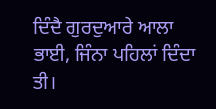ਦਿੰਦੈ ਗੁਰਦੁਆਰੇ ਆਲਾ ਭਾਈ, ਜਿੰਨਾ ਪਹਿਲਾਂ ਦਿੰਦਾ ਤੀ।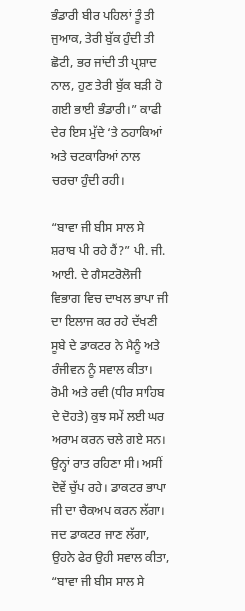ਭੰਡਾਰੀ ਬੀਰ ਪਹਿਲਾਂ ਤੂੰ ਤੀ ਜੁਆਕ, ਤੇਰੀ ਬੁੱਕ ਹੁੰਦੀ ਤੀ ਛੋਟੀ, ਭਰ ਜਾਂਦੀ ਤੀ ਪ੍ਰਸ਼ਾਦ ਨਾਲ, ਹੁਣ ਤੇਰੀ ਬੁੱਕ ਬੜੀ ਹੋ ਗਈ ਭਾਈ ਭੰਡਾਰੀ।” ਕਾਫੀ ਦੇਰ ਇਸ ਮੁੱਦੇ ‘ਤੇ ਠਹਾਕਿਆਂ ਅਤੇ ਚਟਕਾਰਿਆਂ ਨਾਲ ਚਰਚਾ ਹੁੰਦੀ ਰਹੀ।

“ਬਾਵਾ ਜੀ ਬੀਸ ਸਾਲ ਸੇ ਸ਼ਰਾਬ ਪੀ ਰਹੇ ਹੈਂ?” ਪੀ. ਜੀ. ਆਈ. ਦੇ ਗੈਸਟਰੋਲੋਜੀ ਵਿਭਾਗ ਵਿਚ ਦਾਖਲ ਭਾਪਾ ਜੀ ਦਾ ਇਲਾਜ ਕਰ ਰਹੇ ਦੱਖਣੀ ਸੂਬੇ ਦੇ ਡਾਕਟਰ ਨੇ ਮੈਨੂੰ ਅਤੇ ਰੰਜੀਵਨ ਨੂੰ ਸਵਾਲ ਕੀਤਾ। ਰੋਮੀ ਅਤੇ ਰਵੀ (ਧੀਰ ਸਾਹਿਬ ਦੇ ਦੋਹਤੇ) ਕੁਝ ਸਮੇਂ ਲਈ ਘਰ ਅਰਾਮ ਕਰਨ ਚਲੇ ਗਏ ਸਨ। ਉਨ੍ਹਾਂ ਰਾਤ ਰਹਿਣਾ ਸੀ। ਅਸੀਂ ਦੋਵੇਂ ਚੁੱਪ ਰਹੇ। ਡਾਕਟਰ ਭਾਪਾ ਜੀ ਦਾ ਚੈਕਅਪ ਕਰਨ ਲੱਗਾ। ਜਦ ਡਾਕਟਰ ਜਾਣ ਲੱਗਾ, ਉਹਨੇ ਫੇਰ ਉਹੀ ਸਵਾਲ ਕੀਤਾ, “ਬਾਵਾ ਜੀ ਬੀਸ ਸਾਲ ਸੇ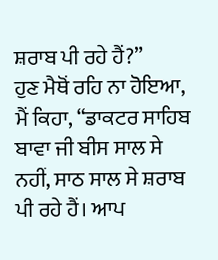ਸ਼ਰਾਬ ਪੀ ਰਹੇ ਹੈਂ?”
ਹੁਣ ਮੈਥੋਂ ਰਹਿ ਨਾ ਹੋਇਆ, ਮੈਂ ਕਿਹਾ, “ਡਾਕਟਰ ਸਾਹਿਬ ਬਾਵਾ ਜੀ ਬੀਸ ਸਾਲ ਸੇ ਨਹੀਂ, ਸਾਠ ਸਾਲ ਸੇ ਸ਼ਰਾਬ ਪੀ ਰਹੇ ਹੈਂ। ਆਪ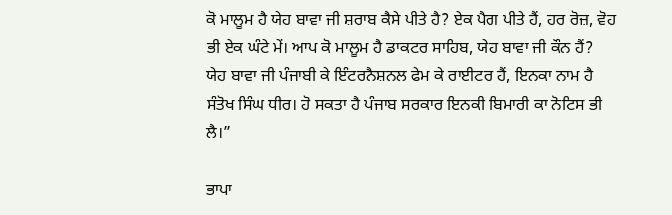ਕੋ ਮਾਲੂਮ ਹੈ ਯੇਹ ਬਾਵਾ ਜੀ ਸ਼ਰਾਬ ਕੈਸੇ ਪੀਤੇ ਹੈ? ਏਕ ਪੈਗ ਪੀਤੇ ਹੈਂ, ਹਰ ਰੋਜ਼, ਵੋਹ ਭੀ ਏਕ ਘੰਟੇ ਮੇਂ। ਆਪ ਕੋ ਮਾਲੂਮ ਹੈ ਡਾਕਟਰ ਸਾਹਿਬ, ਯੇਹ ਬਾਵਾ ਜੀ ਕੌਨ ਹੈਂ? ਯੇਹ ਬਾਵਾ ਜੀ ਪੰਜਾਬੀ ਕੇ ਇੰਟਰਨੈਸ਼ਨਲ ਫੇਮ ਕੇ ਰਾਈਟਰ ਹੈਂ, ਇਨਕਾ ਨਾਮ ਹੈ ਸੰਤੋਖ ਸਿੰਘ ਧੀਰ। ਹੋ ਸਕਤਾ ਹੈ ਪੰਜਾਬ ਸਰਕਾਰ ਇਨਕੀ ਬਿਮਾਰੀ ਕਾ ਨੋਟਿਸ ਭੀ ਲੈ।”

ਭਾਪਾ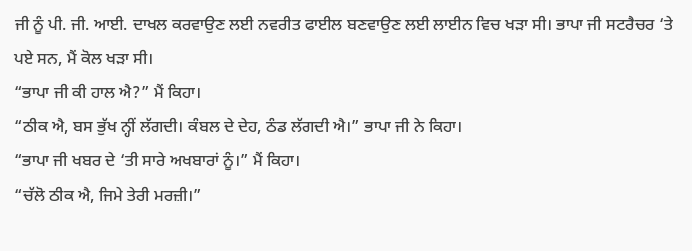ਜੀ ਨੂੰ ਪੀ. ਜੀ. ਆਈ. ਦਾਖਲ ਕਰਵਾਉਣ ਲਈ ਨਵਰੀਤ ਫਾਈਲ ਬਣਵਾਉਣ ਲਈ ਲਾਈਨ ਵਿਚ ਖੜਾ ਸੀ। ਭਾਪਾ ਜੀ ਸਟਰੈਚਰ ‘ਤੇ ਪਏ ਸਨ, ਮੈਂ ਕੋਲ ਖੜਾ ਸੀ।
“ਭਾਪਾ ਜੀ ਕੀ ਹਾਲ ਐ?” ਮੈਂ ਕਿਹਾ।
“ਠੀਕ ਐ, ਬਸ ਭੁੱਖ ਨ੍ਹੀਂ ਲੱਗਦੀ। ਕੰਬਲ ਦੇ ਦੇਹ, ਠੰਡ ਲੱਗਦੀ ਐ।” ਭਾਪਾ ਜੀ ਨੇ ਕਿਹਾ।
“ਭਾਪਾ ਜੀ ਖਬਰ ਦੇ ‘ਤੀ ਸਾਰੇ ਅਖਬਾਰਾਂ ਨੂੰ।” ਮੈਂ ਕਿਹਾ।
“ਚੱਲੋ ਠੀਕ ਐ, ਜਿਮੇ ਤੇਰੀ ਮਰਜ਼ੀ।”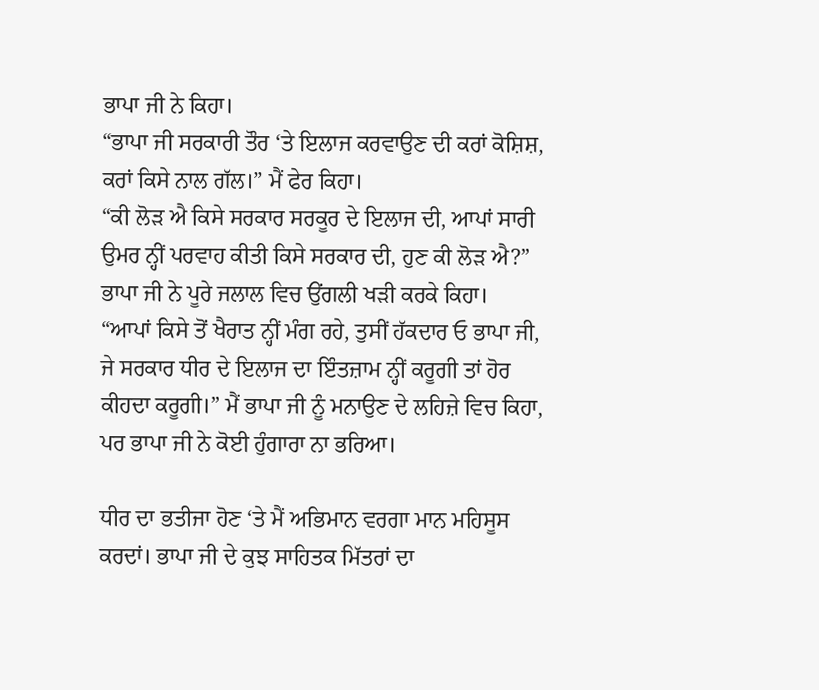ਭਾਪਾ ਜੀ ਨੇ ਕਿਹਾ।
“ਭਾਪਾ ਜੀ ਸਰਕਾਰੀ ਤੌਰ ‘ਤੇ ਇਲਾਜ ਕਰਵਾਉਣ ਦੀ ਕਰਾਂ ਕੋਸ਼ਿਸ਼, ਕਰਾਂ ਕਿਸੇ ਨਾਲ ਗੱਲ।” ਮੈਂ ਫੇਰ ਕਿਹਾ।
“ਕੀ ਲੋੜ ਐ ਕਿਸੇ ਸਰਕਾਰ ਸਰਕੂਰ ਦੇ ਇਲਾਜ ਦੀ, ਆਪਾਂ ਸਾਰੀ ਉਮਰ ਨ੍ਹੀਂ ਪਰਵਾਹ ਕੀਤੀ ਕਿਸੇ ਸਰਕਾਰ ਦੀ, ਹੁਣ ਕੀ ਲੋੜ ਐ?” ਭਾਪਾ ਜੀ ਨੇ ਪੂਰੇ ਜਲਾਲ ਵਿਚ ਉਂਗਲੀ ਖੜੀ ਕਰਕੇ ਕਿਹਾ।
“ਆਪਾਂ ਕਿਸੇ ਤੋਂ ਖੈਰਾਤ ਨ੍ਹੀਂ ਮੰਗ ਰਹੇ, ਤੁਸੀਂ ਹੱਕਦਾਰ ਓ ਭਾਪਾ ਜੀ, ਜੇ ਸਰਕਾਰ ਧੀਰ ਦੇ ਇਲਾਜ ਦਾ ਇੰਤਜ਼ਾਮ ਨ੍ਹੀਂ ਕਰੂਗੀ ਤਾਂ ਹੋਰ ਕੀਹਦਾ ਕਰੂਗੀ।” ਮੈਂ ਭਾਪਾ ਜੀ ਨੂੰ ਮਨਾਉਣ ਦੇ ਲਹਿਜ਼ੇ ਵਿਚ ਕਿਹਾ, ਪਰ ਭਾਪਾ ਜੀ ਨੇ ਕੋਈ ਹੁੰਗਾਰਾ ਨਾ ਭਰਿਆ।

ਧੀਰ ਦਾ ਭਤੀਜਾ ਹੋਣ ‘ਤੇ ਮੈਂ ਅਭਿਮਾਨ ਵਰਗਾ ਮਾਨ ਮਹਿਸੂਸ ਕਰਦਾਂ। ਭਾਪਾ ਜੀ ਦੇ ਕੁਝ ਸਾਹਿਤਕ ਮਿੱਤਰਾਂ ਦਾ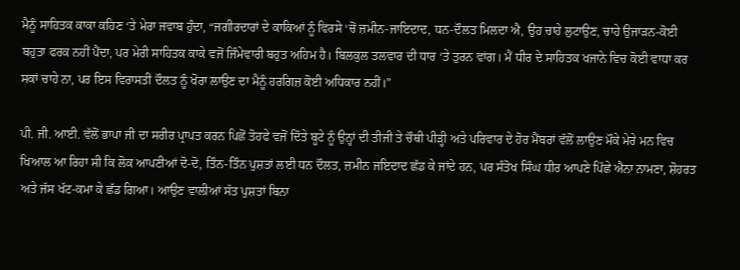ਮੈਨੂੰ ਸਾਹਿਤਕ ਕਾਕਾ ਕਹਿਣ ‘ਤੇ ਮੇਰਾ ਜਵਾਬ ਹੁੰਦਾ, “ਜਗੀਰਦਾਰਾਂ ਦੇ ਕਾਕਿਆਂ ਨੂੰ ਵਿਰਸੇ ‘ਚੋਂ ਜ਼ਮੀਨ-ਜਾਇਦਾਦ, ਧਨ-ਦੌਲਤ ਮਿਲਦਾ ਐ, ਉਹ ਚਾਹੇ ਲੁਟਾਉਣ, ਚਾਹੇ ਉਜਾੜਨ-ਕੋਈ ਬਹੁਤਾ ਫਰਕ ਨਹੀਂ ਪੈਂਦਾ, ਪਰ ਮੇਰੀ ਸਾਹਿਤਕ ਕਾਕੇ ਵਜੋਂ ਜਿੰਮੇਵਾਰੀ ਬਹੁਤ ਅਹਿਮ ਹੈ। ਬਿਲਕੁਲ ਤਲਵਾਰ ਦੀ ਧਾਰ ‘ਤੇ ਤੁਰਨ ਵਾਂਗ। ਮੈਂ ਧੀਰ ਦੇ ਸਾਹਿਤਕ ਖਜਾਨੇ ਵਿਚ ਕੋਈ ਵਾਧਾ ਕਰ ਸਕਾਂ ਚਾਹੇ ਨਾ, ਪਰ ਇਸ ਵਿਰਾਸਤੀ ਦੌਲਤ ਨੂੰ ਖੋਰਾ ਲਾਉਣ ਦਾ ਮੈਨੂੰ ਹਰਗਿਜ਼ ਕੋਈ ਅਧਿਕਾਰ ਨਹੀਂ।”

ਪੀ. ਜੀ. ਆਈ. ਵੱਲੋਂ ਭਾਪਾ ਜੀ ਦਾ ਸਰੀਰ ਪ੍ਰਾਪਤ ਕਰਨ ਪਿਛੋਂ ਤੋਹਫੇ ਵਜੋਂ ਦਿੱਤੇ ਬੂਟੇ ਨੂੰ ਉਨ੍ਹਾਂ ਦੀ ਤੀਜੀ ਤੇ ਚੌਥੀ ਪੀੜ੍ਹੀ ਅਤੇ ਪਰਿਵਾਰ ਦੇ ਹੋਰ ਮੈਂਬਰਾਂ ਵੱਲੋਂ ਲਾਉਣ ਮੌਕੇ ਮੇਰੇ ਮਨ ਵਿਚ ਖਿਆਲ ਆ ਰਿਹਾ ਸੀ ਕਿ ਲੋਕ ਆਪਣੀਆਂ ਦੋ-ਦੋ, ਤਿੰਨ-ਤਿੰਨ ਪੁਸ਼ਤਾਂ ਲਈ ਧਨ ਦੌਲਤ, ਜ਼ਮੀਨ ਜਇਦਾਦ ਛੱਡ ਕੇ ਜਾਂਦੇ ਹਨ, ਪਰ ਸੰਤੋਖ ਸਿੰਘ ਧੀਰ ਆਪਣੇ ਪਿੱਛੇ ਐਨਾ ਨਾਮਣਾ, ਸ਼ੋਹਰਤ ਅਤੇ ਜੱਸ ਖੱਟ-ਕਮਾ ਕੇ ਛੱਡ ਗਿਆ। ਆਉਣ ਵਾਲੀਆਂ ਸੱਤ ਪੁਸ਼ਤਾਂ ਬਿਨਾ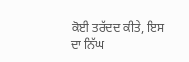ਕੋਈ ਤਰੱਦਦ ਕੀਤੇ, ਇਸ ਦਾ ਨਿੱਘ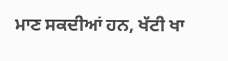ਮਾਣ ਸਕਦੀਆਂ ਹਨ, ਖੱਟੀ ਖਾ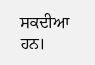ਸਕਦੀਆ ਹਨ।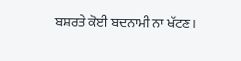ਬਸ਼ਰਤੇ ਕੋਈ ਬਦਨਾਮੀ ਨਾ ਖੱਟਣ।